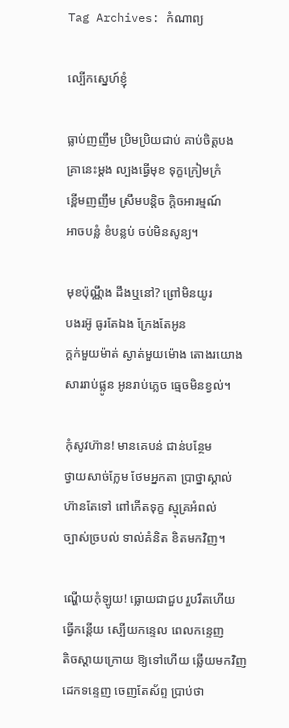Tag Archives: កំណាព្យ

ល្បើកស្នេហ៍ខ្ញុំ

ធ្លាប់ញញឹម ប្រិមប្រិយជាប់ គាប់ចិត្តបង
គ្រានេះម្ដង ល្បងធ្វើមុខ ទុក្ខក្រៀមក្រំ
ខ្ពើមញញឹម ស្រឹមបន្តិច ក្ដិចអារម្មណ៍
អាចបន្លំ ខំបន្លប់ ចប់មិនសូន្យ។

មុខប៉ុណ្ណឹង ដឹងឬនៅ? ព្រៅមិនយូរ
បងរអ៊ូ ធូរតែឯង ក្រែងតែអូន
ក្ដក់មួយម៉ាត់ ស្ងាត់មួយម៉ោង តោងរយោង
សាររាប់ផ្លូន អូនរាប់ភ្លេច ធ្មេចមិនខ្វល់។

កុំសូវហ៊ាន! មានគេបន់ ជាន់បន្ថែម
ថ្វាយសាច់ក្លែម ថែមអ្នកតា ប្រាថ្នាស្គាល់
ហ៊ានតែទៅ ពៅកើតទុក្ខ ស្មុគ្រអំពល់
ច្បាស់ច្របល់ ទាល់គំនិត ខិតមកវិញ។

ណ្ហើយកុំឡូយ! ធ្លោយជាជួប រួបរឹតហើយ
ធ្វើកន្តើយ ស្បើយកន្ទេល ពេលកន្ទេញ
តិចស្ដាយក្រោយ ឱ្យទៅហើយ ឆ្លើយមកវិញ
ដេកទន្ទេញ ចេញតែស័ព្ទ ប្រាប់ថា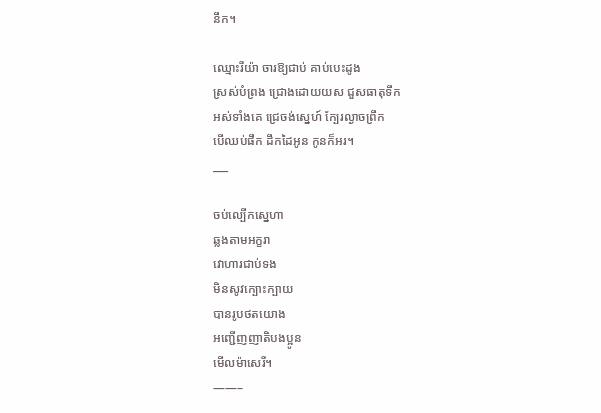នឹក។

ឈ្មោះរីយ៉ា ចារឱ្យជាប់ គាប់បេះដូង
ស្រស់បំព្រង ជ្រោងដោយយស ជួសធាតុទឹក
អស់ទាំងគេ ជ្រេចង់ស្នេហ៍ ក្បែរល្ងាចព្រឹក
បើឈប់ផឹក ដឹកដៃអូន កូនក៏អរ។
___

ចប់ល្បើកស្នេហា
ឆ្លងតាមអក្ខរា
វោហារជាប់ទង
មិនសូវក្បោះក្បាយ
បានរូបថតយោង
អញ្ជើញញាតិបងប្អូន
មើលម៉ាសេរី។
——–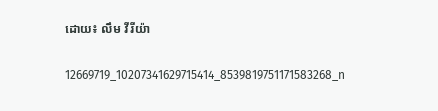ដោយ៖ លឹម វីរីយ៉ា

12669719_10207341629715414_8539819751171583268_n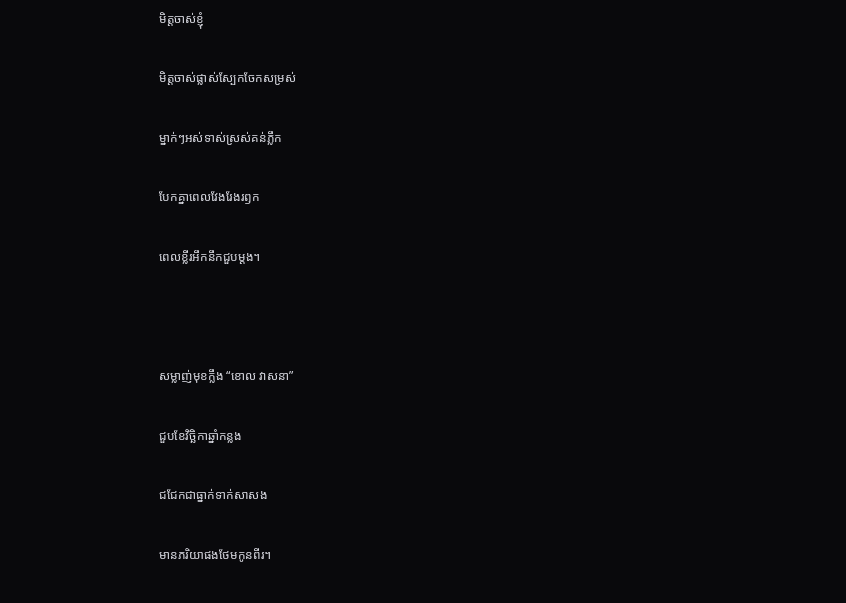មិត្តចាស់ខ្ញុំ

មិត្តចាស់ផ្លាស់ស្បែកចែកសម្រស់

ម្នាក់ៗអស់ទាស់ស្រស់គន់ភ្លឹក

បែកគ្នាពេលវែងរែងរឭក

ពេលខ្លីរអឹកនឹកជួបម្ដង។



សម្លាញ់មុខក្លឹង “ខោល វាសនា”

ជួបខែវិច្ឆិកាឆ្នាំកន្លង

ជជែកជាធ្នាក់ទាក់សាសង

មានភរិយាផងថែមកូនពីរ។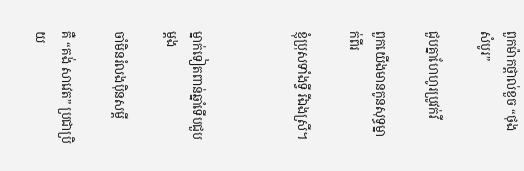ពួកម៉ាកថ្ពាល់ខួច “ថុង សំបូរ”

ជួបគ្នាហែហូរប្រូវក់វី

ពួកយើងមានកូនសុទ្ធម្នាក់ពីរ

ខ្ញុំប្រុសទាំងទ្វី រីឯងស្រី។



ម្នាក់ទៀតពាន់ឆ្នាំទើបជួបម្ដង

ចាំមិនរំលងប៉ិនសម្ដី

គឺ “គង់ សាវេត” ប្រជាប្រិយ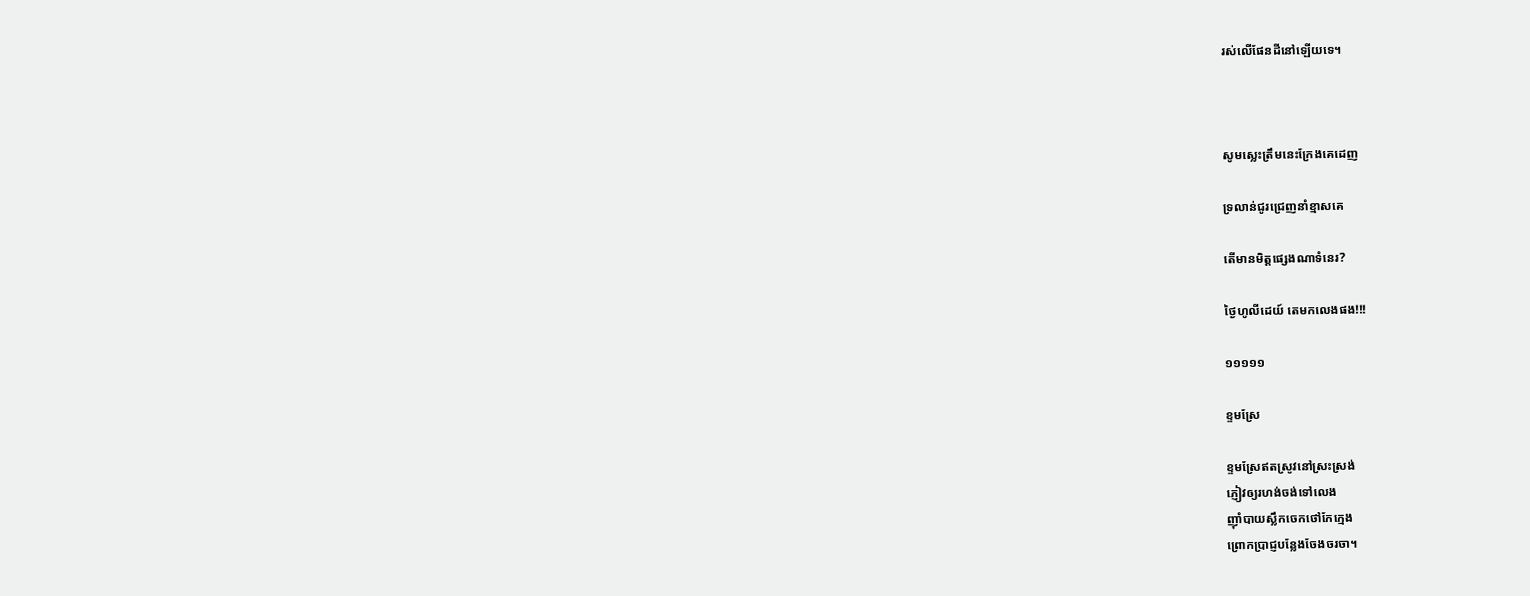រស់លើផែនដីនៅឡើយទេ។



សូមស្លេះត្រឹមនេះក្រែងគេដេញ

ទ្រលាន់ជូរជ្រេញនាំខ្មាសគេ

តើមានមិត្តផ្សេងណាទំនេរ?

ថ្ងៃហូលីដេយ៍ តេមកលេងផង!!!

១១១១១

ខ្ទមស្រែ

ខ្ទមស្រែឥតស្រូវនៅស្រះស្រង់
ភ្ញៀវឲ្យរហង់ចង់ទៅលេង
ញ៉ាំបាយស្លឹកចេកថៅកែក្មេង
ព្រោកប្រាជ្ញបន្លែងចែងចរចា។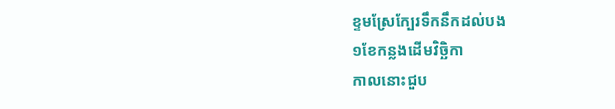ខ្ទមស្រែក្បែរទឹកនឹកដល់បង
១ខែកន្លងដើមវិច្ឆិកា
កាលនោះជួប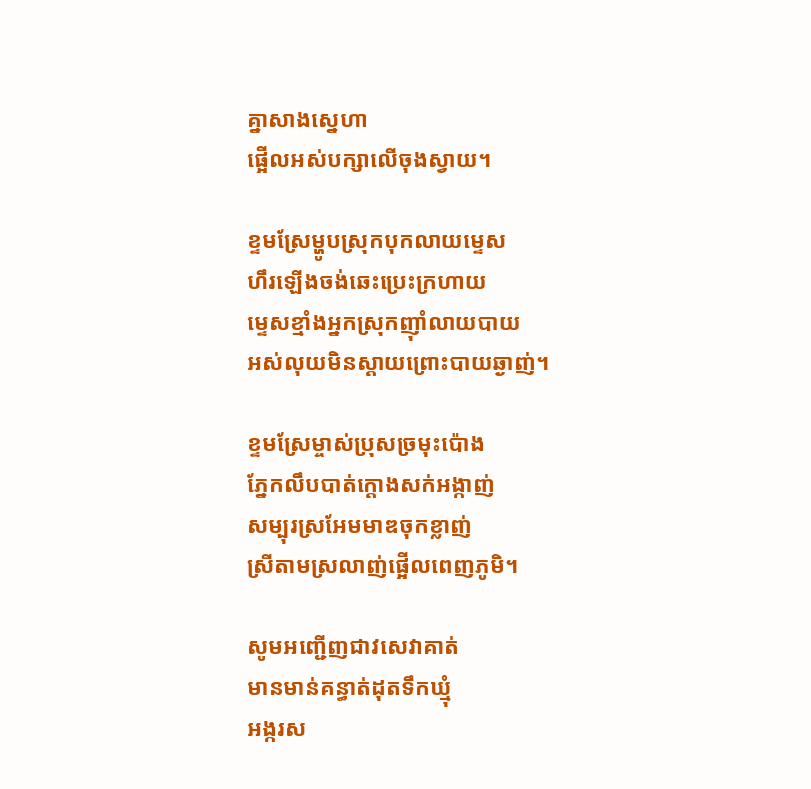គ្នាសាងស្នេហា
ផ្អើលអស់បក្សាលើចុងស្វាយ។

ខ្ទមស្រែម្ហូបស្រុកបុកលាយម្ទេស
ហឹរឡើងចង់ឆេះប្រេះក្រហាយ
ម្ទេសខ្មាំងអ្នកស្រុកញ៉ាំលាយបាយ
អស់លុយមិនស្ដាយព្រោះបាយឆ្ងាញ់។

ខ្ទមស្រែម្ចាស់ប្រុសច្រមុះប៉ោង
ភ្នែកលឹបបាត់ក្ដោងសក់អង្កាញ់
សម្បុរស្រអែមមាឌចុកខ្លាញ់
ស្រីតាមស្រលាញ់ផ្អើលពេញភូមិ។

សូមអញ្ជើញជាវសេវាគាត់
មានមាន់គន្ធាត់ដុតទឹកឃ្មុំ
អង្ករស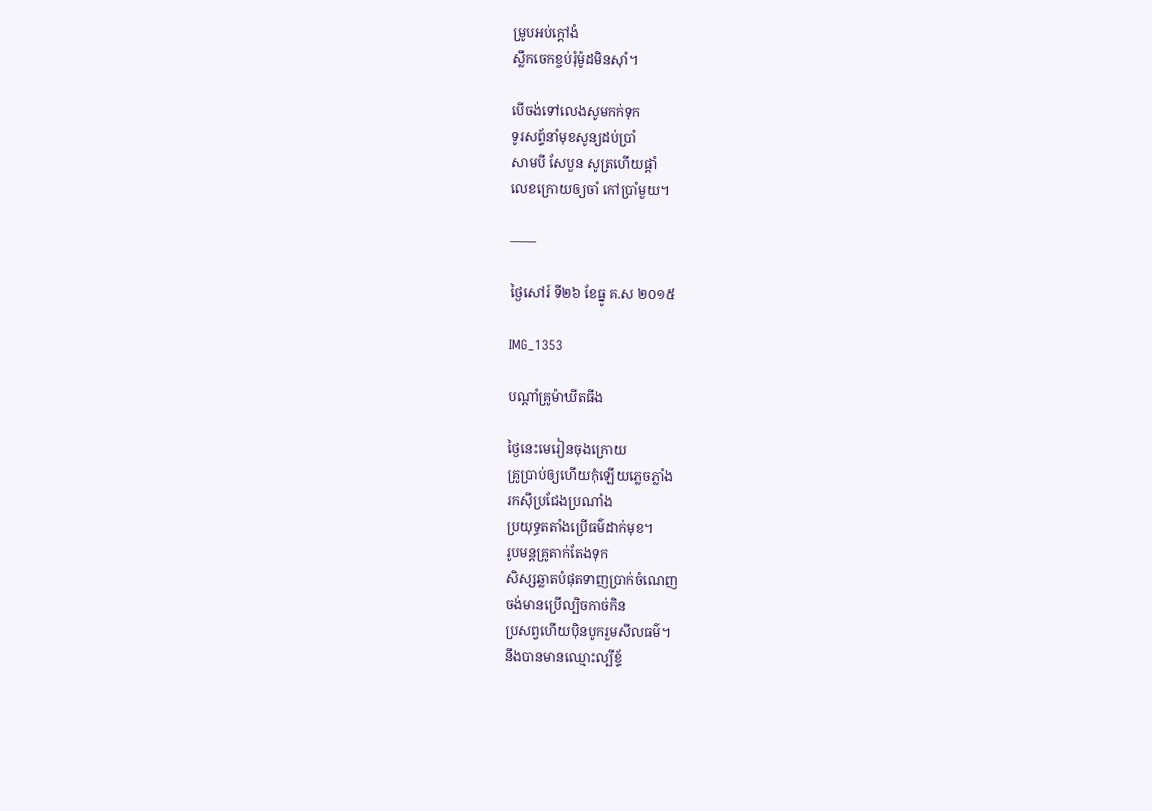ម្រូបអប់ក្ដៅងំ
ស្លឹកចេកខ្ចប់រុំម៉ូដមិនស៊ាំ។

បើចង់ទៅលេងសូមកក់ទុក
ទូរសព្ទ័នាំមុខសូន្យដប់ប្រាំ
សាមបី សែបួន សូត្រហើយផ្ដាំ
លេខក្រោយឲ្យចាំ កៅប្រាំមួយ។

——

ថ្ងៃសៅរ៍ ទី២៦ ខែធ្នូ គ.ស ២០១៥

IMG_1353

បណ្ដាំគ្រូម៉ាឃីតធីង

ថ្ងៃនេះមេរៀនចុងក្រោយ
គ្រូប្រាប់ឲ្យហើយកុំឡើយភ្លេចភ្លាំង
រកស៊ីប្រជែងប្រណាំង
ប្រយុទ្ធតតាំងប្រើធម៌ដាក់មុខ។
រូបមន្ដគ្រូតាក់តែងទុក
សិស្សឆ្លាតបំផុតទាញប្រាក់ចំណេញ
ចង់មានប្រើល្បិចកាច់កិន
ប្រសព្វហើយប៉ិនបូករួមសីលធម៌។
នឹងបានមានឈ្មោះល្បីខ្ទ័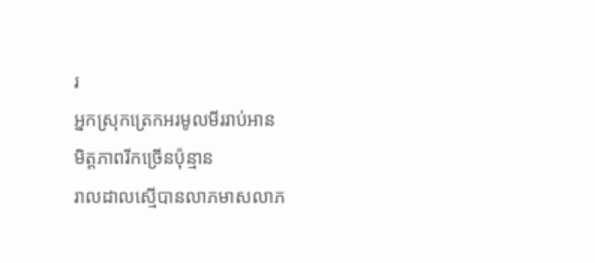រ
អ្នកស្រុកត្រេកអរមូលមីររាប់អាន
មិត្តភាពរីកច្រើនប៉ុន្មាន
រាលដាលស្មើបានលាភមាសលាភ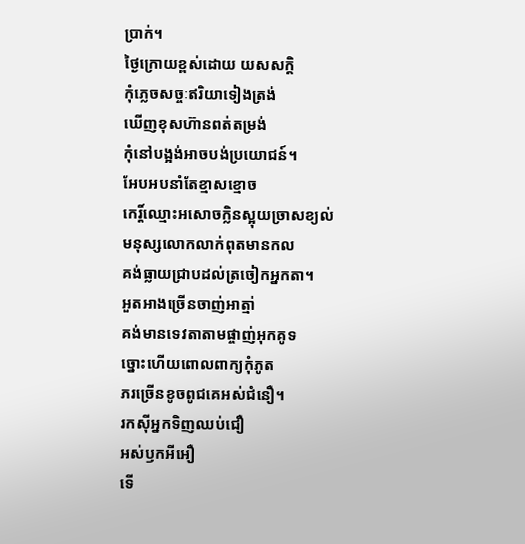ប្រាក់។
ថ្ងៃក្រោយខ្ពស់ដោយ យសសក្ដិ
កុំភ្លេចសច្ចៈឥរិយាទៀងត្រង់
ឃើញខុសហ៊ានពត់តម្រង់
កុំនៅបង្អង់អាចបង់ប្រយោជន៍។
អែបអបនាំតែខ្មាសខ្មោច
កេរ្ដិ៍ឈ្មោះអសោចក្លិនស្អុយច្រាសខ្យល់
មនុស្សលោកលាក់ពុតមានកល
គង់ធ្លាយជ្រាបដល់ត្រចៀកអ្នកតា។
អួតអាងច្រើនចាញ់អាត្មា់
គង់មានទេវតាតាមផ្ចាញ់អុកគូទ
ច្នោះហើយពោលពាក្យកុំភូត
ភរច្រើនខូចពូជគេអស់ជំនឿ។
រកស៊ីអ្នកទិញឈប់ជឿ
អស់ឫកអីអឿ
ទើ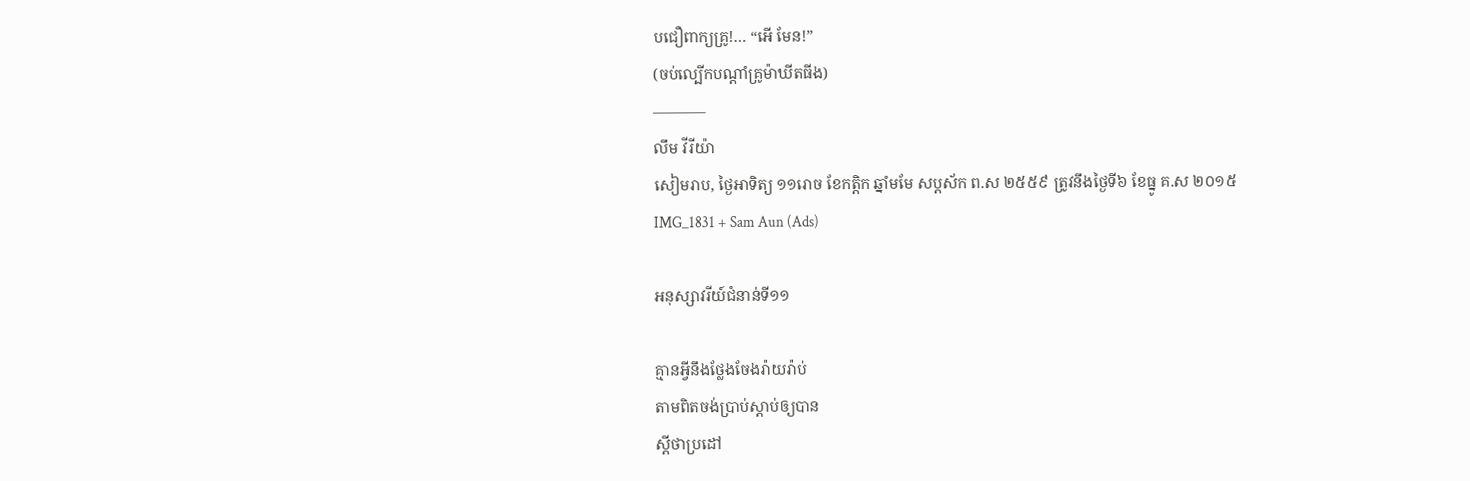បជឿពាក្យគ្រូ!… “អើ មែន!”
(ចប់ល្បើកបណ្ដាំគ្រូម៉ាឃីតធីង)
———–
លឹម វីរីយ៉ា
សៀមរាប, ថ្ងៃអាទិត្យ ១១រោច ខែកត្ដិក ឆ្នាំមមែ សប្ដស័ក ព.ស ២៥៥៩ ត្រូវនឹងថ្ងៃទី៦ ខែធ្នូ គ.ស ២០១៥
IMG_1831 + Sam Aun (Ads)

អនុស្សាវរីយ៍ជំនាន់ទី១១

គ្មានអ្វីនឹងថ្លែងចែងរ៉ាយរ៉ាប់
តាមពិតចង់ប្រាប់ស្ដាប់ឲ្យបាន
ស្ដីថាប្រដៅ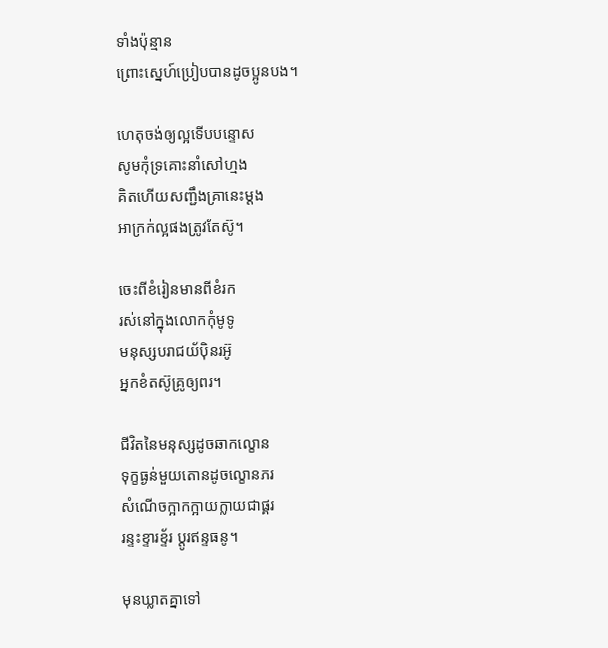ទាំងប៉ុន្មាន
ព្រោះស្នេហ៍ប្រៀបបានដូចប្អូនបង។

ហេតុចង់ឲ្យល្អទើបបន្ទោស
សូមកុំទ្រគោះនាំសៅហ្មង
គិតហើយសញ្ជឹងគ្រានេះម្ដង
អាក្រក់ល្អផងត្រូវតែស៊ូ។

ចេះពីខំរៀនមានពីខំរក
រស់នៅក្នុងលោកកុំមូទូ
មនុស្សបរាជយ័ប៉ិនរអ៊ូ
អ្នកខំតស៊ូគ្រូឲ្យពរ។

ជីវិតនៃមនុស្សដូចឆាកល្ខោន
ទុក្ខធ្ងន់មួយតោនដូចល្ខោនភរ
សំណើចក្អាកក្អាយក្លាយជាផ្គរ
រន្ទះខ្ទារខ្ទ័រ ប្ដូរឥន្ទធនូ។

មុនឃ្លាតគ្នាទៅ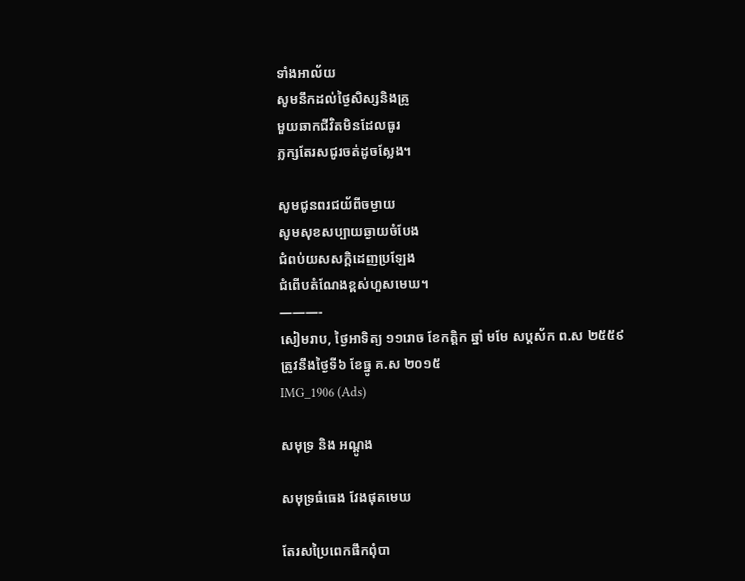ទាំងអាល័យ
សូមនឹកដល់ថ្ងៃសិស្សនិងគ្រូ
មួយឆាកជីវិតមិនដែលធូរ
ភ្លក្សតែរសជូរចត់ដូចស្លែង។

សូមជូនពរជយ័ពីចម្ងាយ
សូមសុខសប្បាយឆ្ងាយចំបែង
ជំពប់យសសក្ដិដេញប្រឡែង
ជំពើបតំណែងខ្ពស់ហួសមេឃ។
———-
សៀមរាប, ថ្ងៃអាទិត្យ ១១រោច ខែកត្ដិក ឆ្នាំ មមែ សប្ដស័ក ព.ស ២៥៥៩ ត្រូវនឹងថ្ងៃទី៦ ខែធ្នូ គ.ស ២០១៥
IMG_1906 (Ads)

សមុទ្រ និង អណ្ដូង

សមុទ្រធំធេង វែងផុតមេឃ

តែរសប្រៃពេកផឹកពុំបា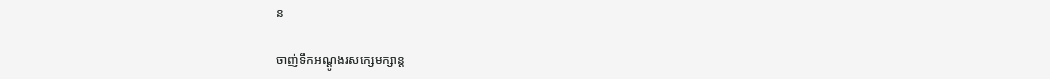ន

ចាញ់ទឹកអណ្ដូងរសក្សេមក្សាន្ដ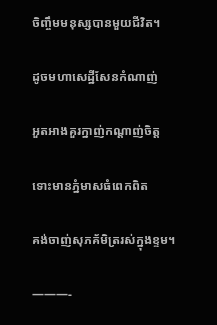ចិញ្ចឹមមនុស្សបានមួយជីវិត។

ដូចមហាសេដ្ឋីសែនកំណាញ់

អួតអាងគួរក្នាញ់កណ្ដាញ់ចិត្ត

ទោះមានភ្នំមាសធំពេកពិត

គង់ចាញ់សុភគ័មិត្ររស់ក្នុងខ្ទម។

———-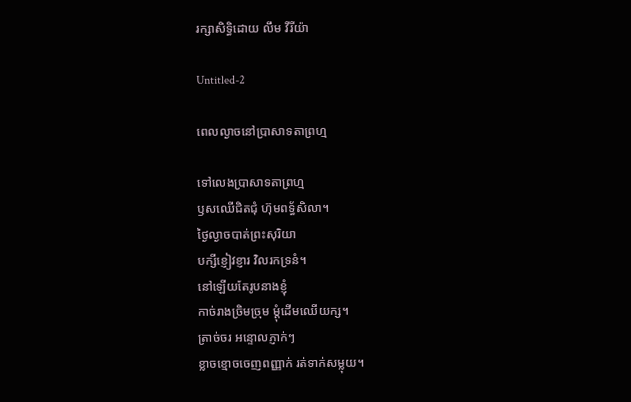រក្សាសិទ្ធិដោយ លឹម វីរីយ៉ា

Untitled-2

ពេលល្ងាចនៅប្រាសាទតាព្រហ្ម

ទៅលេងប្រាសាទតាព្រហ្ម
ឫសឈើជិតជុំ ហ៊ុមពទ្ធ័សិលា។
ថ្ងៃល្ងាចបាត់ព្រះសុរិយា
បក្សីខ្ញៀវខ្ញារ វិលរកទ្រនំ។
នៅឡើយតែរូបនាងខ្ញុំ
កាច់រាងច្រិមច្រុម ម្ដុំដើមឈើយក្ស។
ត្រាច់ចរ អន្ទោលភ្ញាក់ៗ
ខ្លាចខ្មោចចេញពញ្ញាក់ រត់ទាក់សម្លុយ។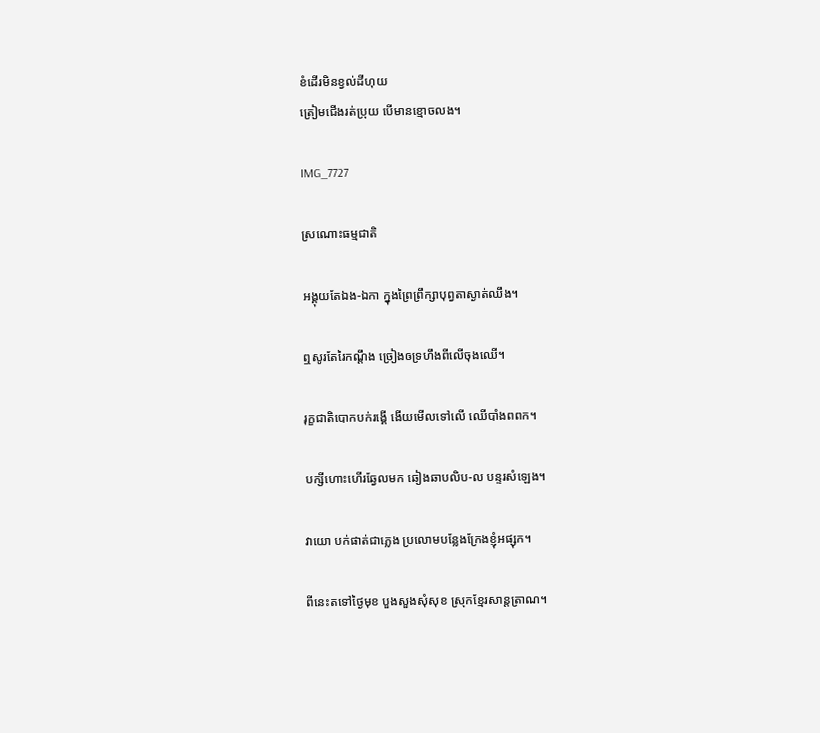ខំដើរមិនខ្វល់ដីហុយ
ត្រៀមជើងរត់ប្រុយ បើមានខ្មោចលង។

IMG_7727

ស្រណោះធម្មជាតិ

អង្គុយតែឯង-ឯកា ក្នុងព្រៃព្រឹក្សាបុព្វតាស្ងាត់ឈឹង។

ឮសូរតែរៃកណ្ដឹង ច្រៀងឲទ្រហឹងពីលើចុងឈើ។

រុក្ខជាតិបោកបក់រង្គើ ងើយមើលទៅលើ ឈើបាំងពពក។

បក្សីហោះហើរឆ្វែលមក ឆៀងឆាបលិប-ល បន្ទរសំឡេង។

វាយោ បក់ផាត់ជាភ្លេង ប្រលោមបន្លែងក្រែងខ្ញុំអផ្សុក។

ពីនេះតទៅថ្ងៃមុខ បួងសួងសុំសុខ ស្រុកខ្មែរសាន្តត្រាណ។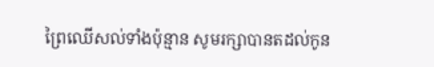ព្រៃឈើសល់ទាំងប៉ុន្មាន សូមរក្សាបានតដល់កូន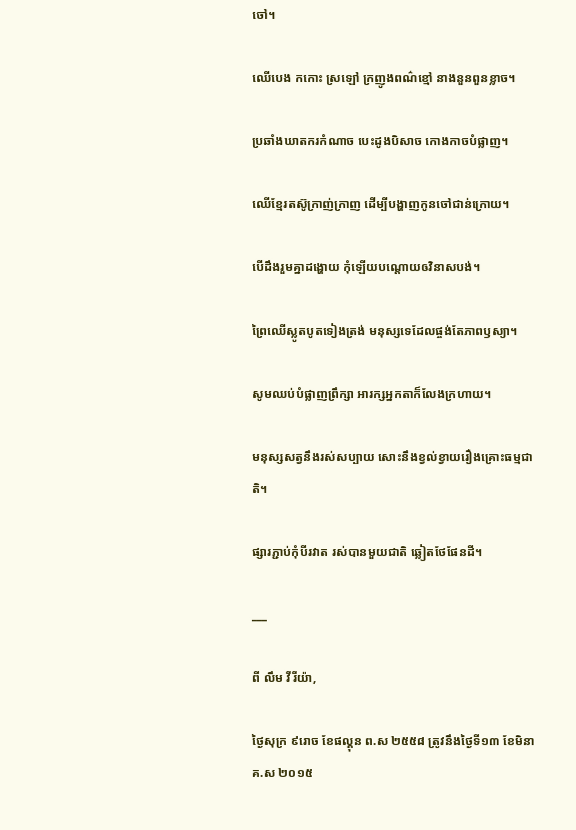ចៅ។

ឈើបេង កកោះ ស្រឡៅ ក្រញូងពណ៌ខ្មៅ នាងនួនពួនខ្លាច។

ប្រឆាំងឃាតករកំណាច បេះដូងបិសាច កោងកាចបំផ្លាញ។

ឈើខ្មែរតស៊ូក្រាញ់ក្រាញ ដើម្បីបង្ហាញកូនចៅជាន់ក្រោយ។

បើដឹងរួមគ្នាដង្ហោយ កុំឡើយបណ្ដោយឲវិនាសបង់។

ព្រៃឈើស្លូតបូតទៀងត្រង់ មនុស្សទេដែលផ្ចង់តែភាពឫស្យា។

សូមឈប់បំផ្លាញព្រឹក្សា អារក្សអ្នកតាក៏លែងក្រហាយ។

មនុស្សសត្វនឹងរស់សប្បាយ សោះនឹងខ្វល់ខ្វាយរឿងគ្រោះធម្មជាតិ។

ផ្សារភ្ជាប់កុំបីរវាត រស់បានមួយជាតិ ឆ្លៀតថែផែនដី។

___

ពី លឹម វីរីយ៉ា,

ថ្ងៃសុក្រ ៩រោច ខែផល្គុន ព.ស ២៥៥៨ ត្រូវនឹងថ្ងៃទី១៣ ខែមិនា គ.ស ២០១៥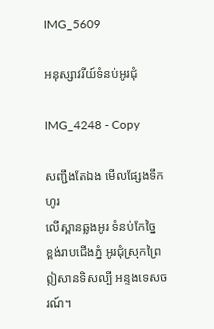IMG_5609

អនុស្សាវរីយ៍ទំនប់អូរជុំ

IMG_4248 - Copy

សញ្ជឹងតែឯង មើលផ្សែងទឹកហូរ
លើស្ពានឆ្លងអូរ ទំនប់កែច្នៃ
ខ្ពង់រាបជើងភ្នំ អូរជុំស្រុកព្រៃ
ឦសានទិសល្បី អន្ទងទេសចរណ៍។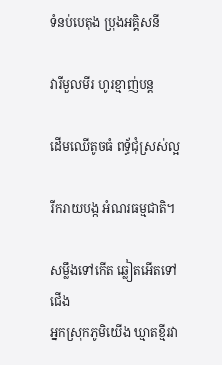ទំនប់បេតុង ប្រុងអគ្គិសនី

វារីមួលមីរ ហូរខ្មាញ់បន្ត

ដើមឈើតូចធំ ពទ្ធ័ជុំស្រស់ល្អ

រីករាយបង្ក អំណរធម្មជាតិ។

សម្លឹងទៅកើត ឆ្លៀតអើតទៅជើង
អ្នកស្រុកភូមិយើង ឃ្មាតខ្មីរវា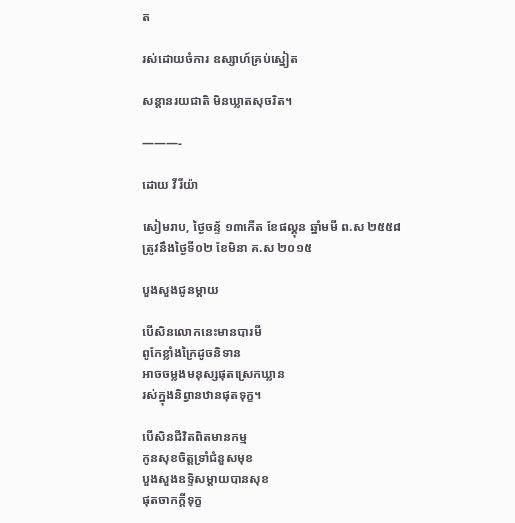ត

រស់ដោយចំការ ឧស្សាហ៍គ្រប់ស្នៀត

សន្ដានរយជាតិ មិនឃ្លាតសុចរិត។

———-

ដោយ វីរីយ៉ា

សៀមរាប, ថ្ងៃចន្ទ័ ១៣កើត ខែផល្គុន ឆ្នាំមមី ព.ស ២៥៥៨
ត្រូវនឹងថ្ងៃទី០២ ខែមិនា គ.ស ២០១៥

បួងសួងជូនម្ដាយ

បើសិនលោកនេះមានបារមី
ពូកែខ្លាំងក្រៃដូចនិទាន
អាចចម្លងមនុស្សផុតស្រេកឃ្លាន
រស់ក្នុងនិព្វានឋានផុតទុក្ខ។

បើសិនជីវិតពិតមានកម្ម
កូនសុខចិត្តទ្រាំជំនួសមុខ
បួងសួងឧទ្ទិសម្ដាយបានសុខ
ផុតចាកក្ដីទុក្ខ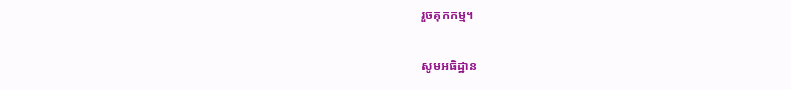រួចគុកកម្ម។

សូមអធិដ្ឋាន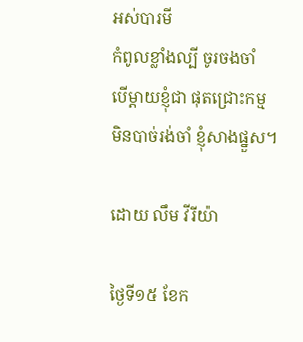អស់បារមី
កំពូលខ្លាំងល្បី ចូរចងចាំ
បើម្ដាយខ្ញុំជា ផុតជ្រោះកម្ម
មិនបាច់រង់ចាំ ខ្ញុំសាងផ្នួស។

ដោយ លឹម វីរីយ៉ា

ថ្ងៃទី១៥ ខែក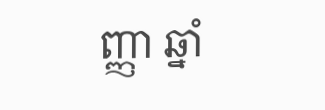ញ្ញា ឆ្នាំ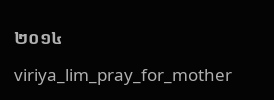២០១៤

viriya_lim_pray_for_mother